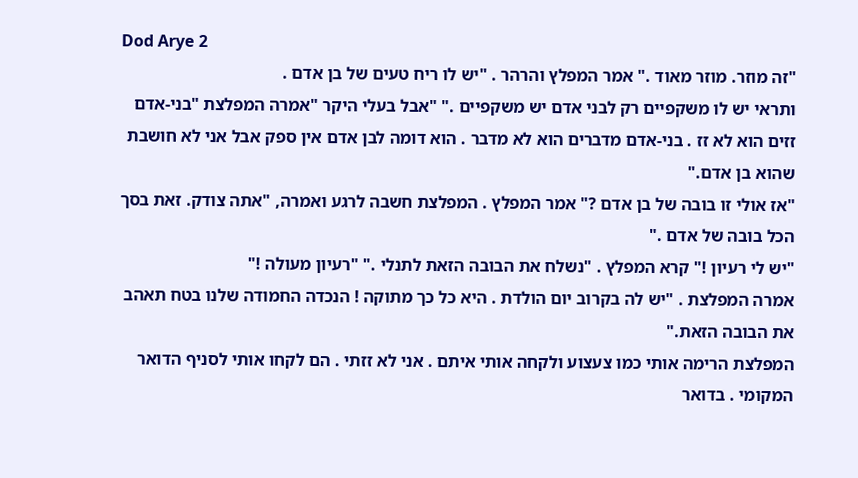Dod Arye 2
"זה מוזר. מוזר מאוד ." אמר המפלץ והרהר . "יש לו ריח טעים של בן אדם .
ותראי יש לו משקפיים רק לבני אדם יש משקפיים ." "אבל בעלי היקר "אמרה המפלצת "בני-אדם זזים הוא לא זז . בני-אדם מדברים הוא לא מדבר . הוא דומה לבן אדם אין ספק אבל אני לא חושבת שהוא בן אדם."
"אז אולי זו בובה של בן אדם ?" אמר המפלץ . המפלצת חשבה לרגע ואמרה, "אתה צודק. זאת בסך הכל בובה של אדם ."
"יש לי רעיון !" קרא המפלץ . "נשלח את הבובה הזאת לתנלי ." "רעיון מעולה !"
אמרה המפלצת . "יש לה בקרוב יום הולדת . היא כל כך מתוקה ! הנכדה החמודה שלנו בטח תאהב את הבובה הזאת."
המפלצת הרימה אותי כמו צעצוע ולקחה אותי איתם . אני לא זזתי . הם לקחו אותי לסניף הדואר המקומי . בדואר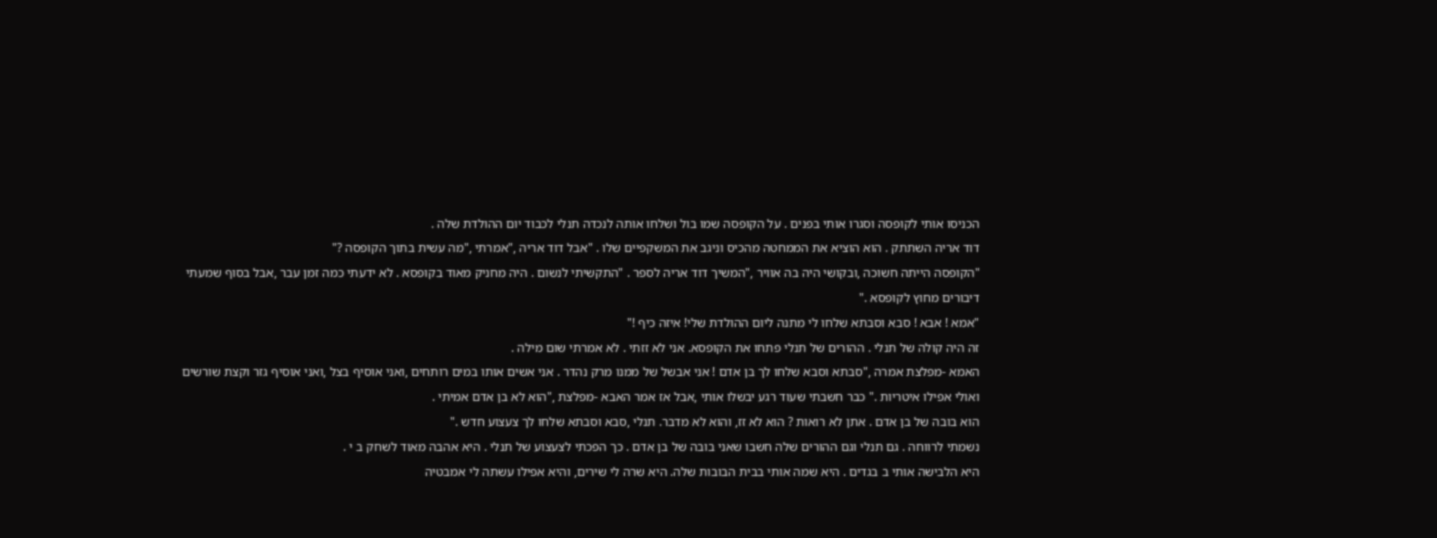הכניסו אותי לקופסה וסגרו אותי בפנים . על הקופסה שמו בול ושלחו אותה לנכדה תנלי לכבוד יום ההולדת שלה .
דוד אריה השתתק . הוא הוציא את הממחטה מהכיס וניגב את המשקפיים שלו . "אבל דוד אריה ,"אמרתי ,"מה עשית בתוך הקופסה ?"
"הקופסה הייתה חשוכה ,ובקושי היה בה אוויר ,"המשיך דוד אריה לספר . "התקשיתי לנשום . היה מחניק מאוד בקופסא . לא ידעתי כמה זמן עבר ,אבל בסוף שמעתי דיבורים מחוץ לקופסא ."
"אמא ! אבא ! סבא וסבתא שלחו לי מתנה ליום ההולדת שלי! איזה כיף !"
זה היה קולה של תנלי . ההורים של תנלי פתחו את הקופסא. אני לא זזתי . לא אמרתי שום מילה .
האמא -מפלצת אמרה ,"סבתא וסבא שלחו לך בן אדם ! אני אבשל של ממנו מרק נהדר . אני אשים אותו במים רותחים ,ואני אוסיף בצל ,ואני אוסיף גזר וקצת שורשים ואולי אפילו איטריות ." כבר חשבתי שעוד רגע יבשלו אותי ,אבל אז אמר האבא -מפלצת ,"הוא לא בן אדם אמיתי .
הוא בובה של בן אדם . אתן לא רואות ? הוא לא זז, והוא לא מדבר. תנלי ,סבא וסבתא שלחו לך צעצוע חדש ."
נשמתי לרווחה . גם תנלי וגם ההורים שלה חשבו שאני בובה של בן אדם . כך הפכתי לצעצוע של תנלי . היא אהבה מאוד לשחק ב י .
היא הלבישה אותי ב בגדים . היא שמה אותי בבית הבובות שלה. היא שרה לי שירים, והיא אפילו עשתה לי אמבטיה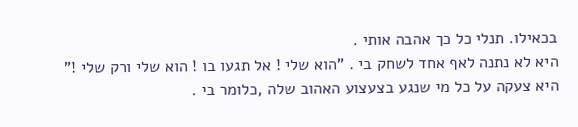בכאילו. תנלי כל כך אהבה אותי .
היא לא נתנה לאף אחד לשחק בי . "הוא שלי ! אל תגעו בו ! הוא שלי ורק שלי !"
היא צעקה על כל מי שנגע בצעצוע האהוב שלה ,כלומר בי .